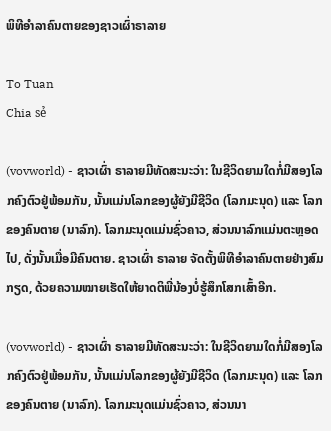ພິທີອຳລາຄົນຕາຍຂອງຊາວເຜົ່າຣາລາຍ

To Tuan
Chia sẻ

(vovworld) - ຊາວເຜົ່າ ຣາລາຍມີທັດສະນະວ່າ: ໃນຊີວິດຍາມໃດກໍ່ມີສອງໂລກຄົງຕົວຢູ່ພ້ອມກັນ, ນັ້ນແມ່ນໂລກຂອງຜູ້ຍັງມີຊີວິດ (ໂລກມະນຸດ) ແລະ ໂລກຂອງຄົນຕາຍ (ນາລົກ). ໂລກມະນຸດແມ່ນຊົ່ວຄາວ, ສ່ວນນາລົກແມ່ນຕະຫຼອດໄປ, ດັ່ງນັ້ນເມື່ອມີຄົນຕາຍ. ຊາວເຜົ່າ ຣາລາຍ ຈັດຕັ້ງພິທີອຳລາຄົນຕາຍຢ່າງສົມກຽດ, ດ້ວຍຄວາມໝາຍເຮັດໃຫ້ຍາດຕິພີ່ນ້ອງບໍ່ຮູ້ສຶກໂສກເສົ້າອີກ.

(vovworld) - ຊາວເຜົ່າ ຣາລາຍມີທັດສະນະວ່າ: ໃນຊີວິດຍາມໃດກໍ່ມີສອງໂລກຄົງຕົວຢູ່ພ້ອມກັນ, ນັ້ນແມ່ນໂລກຂອງຜູ້ຍັງມີຊີວິດ (ໂລກມະນຸດ) ແລະ ໂລກຂອງຄົນຕາຍ (ນາລົກ). ໂລກມະນຸດແມ່ນຊົ່ວຄາວ, ສ່ວນນາ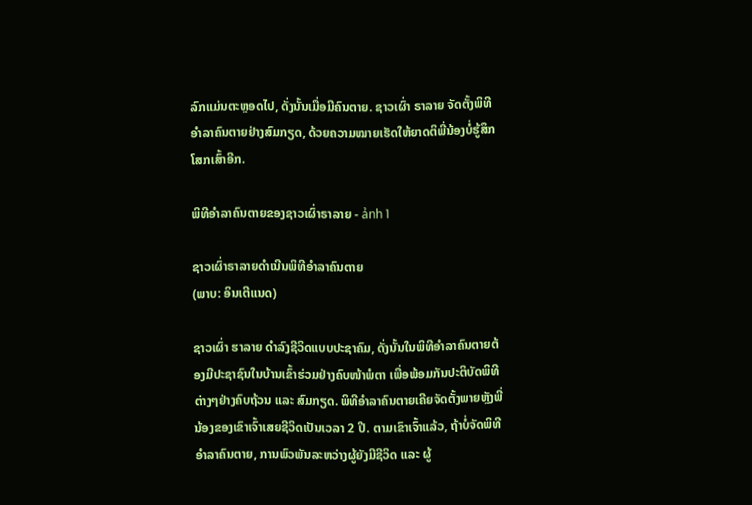ລົກແມ່ນຕະຫຼອດໄປ, ດັ່ງນັ້ນເມື່ອມີຄົນຕາຍ. ຊາວເຜົ່າ ຣາລາຍ ຈັດຕັ້ງພິທີອຳລາຄົນຕາຍຢ່າງສົມກຽດ, ດ້ວຍຄວາມໝາຍເຮັດໃຫ້ຍາດຕິພີ່ນ້ອງບໍ່ຮູ້ສຶກໂສກເສົ້າອີກ.

ພິທີອຳລາຄົນຕາຍຂອງຊາວເຜົ່າຣາລາຍ - ảnh 1

ຊາວເຜົ່າຣາລາຍດຳເນີນພິທີອຳລາຄົນຕາຍ
(ພາບ: ອິນເຕີແນດ)

ຊາວເຜົ່າ ຮາລາຍ ດຳລົງຊີວິດແບບປະຊາຄົມ, ດັ່ງນັ້ນໃນພິທີອຳລາຄົນຕາຍຕ້ອງມີປະຊາຊົນໃນບ້ານເຂົ້າຮ່ວມຢ່າງຄົບໜ້າພໍຕາ ເພື່ອພ້ອມກັນປະຕິບັດພິທີຕ່າງໆຢ່າງຄົບຖ້ວນ ແລະ ສົມກຽດ. ພິທີອຳລາຄົນຕາຍເຄີຍຈັດຕັ້ງພາຍຫຼັງພີ່ນ້ອງຂອງເຂົາເຈົ້າເສຍຊີວິດເປັນເວລາ 2 ປີ. ຕາມເຂົາເຈົ້າແລ້ວ, ຖ້າບໍ່ຈັດພິທີອຳລາຄົນຕາຍ, ການພົວພັນລະຫວ່າງຜູ້ຍັງມີຊີວິດ ແລະ ຜູ້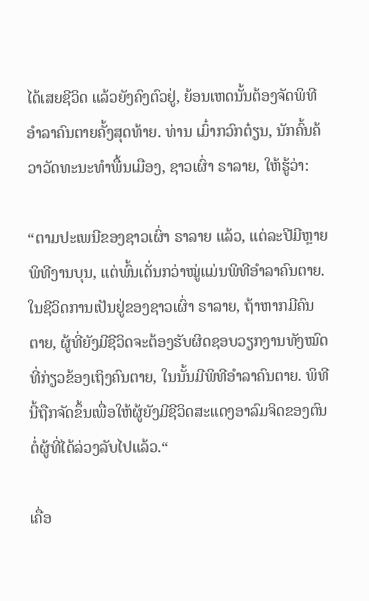ໄດ້ເສຍຊີວິດ ແລ້ວຍັງຄົງຕົວຢູ່, ຍ້ອນເຫດນັ້ນຕ້ອງຈັດພິທີອຳລາຄົນຕາຍຄັ້ງສຸດທ້າຍ. ທ່ານ ເມົ໋າກວົກຕ໋ຽນ, ນັກຄົ້ນຄ້ວາວັດທະນະທຳພື້ນເມືອງ, ຊາວເຜົ່າ ຣາລາຍ, ໃຫ້ຮູ້ວ່າ:

“ຕາມປະເພນີຂອງຊາວເຜົ່າ ຣາລາຍ ແລ້ວ, ແຕ່ລະປີມີຫຼາຍພິທີງານບຸນ, ແຕ່ພົ້ນເດັ່ນກວ່າໝູ່ແມ່ນພິທີອຳລາຄົນຕາຍ. ໃນຊີວິດການເປັນຢູ່ຂອງຊາວເຜົ່າ ຣາລາຍ, ຖ້າຫາກມີຄົນຕາຍ, ຜູ້ທີ່ຍັງມີຊີວິດຈະຕ້ອງຮັບຜິດຊອບວຽກງານທັງໝົດທີ່ກ່ຽວຂ້ອງເຖິງຄົນຕາຍ, ໃນນັ້ນມີພິທີອຳລາຄົນຕາຍ. ພິທີນີ້ຖືກຈັດຂຶ້ນເພື່ອໃຫ້ຜູ້ຍັງມີຊີວິດສະແດງອາລົມຈິດຂອງຕົນຕໍ່ຜູ້ທີ່ໄດ້ລ່ວງລັບໄປແລ້ວ.“

ເຄື່ອ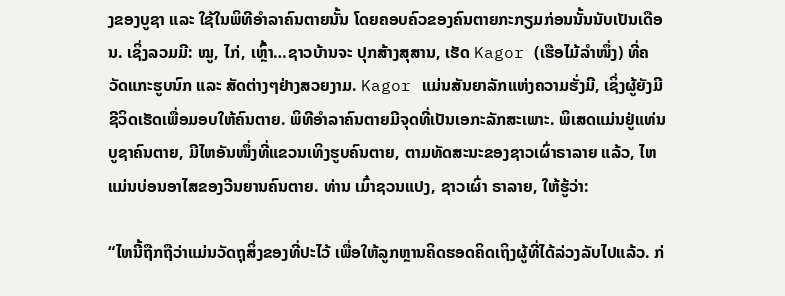ງຂອງບູຊາ ແລະ ໃຊ້ໃນພິທີອຳລາຄົນຕາຍນັ້ນ ໂດຍຄອບຄົວຂອງຄົນຕາຍກະກຽມກ່ອນນັ້ນນັບເປັນເດືອນ. ເຊິ່ງລວມມີ: ໝູ, ໄກ່, ເຫຼົ້າ…ຊາວບ້ານຈະ ປຸກສ້າງສຸສານ, ເຮັດ Kagor (ເຮືອໄມ້ລຳໜຶ່ງ) ທີ່ຄວັດແກະຮູບນົກ ແລະ ສັດຕ່າງໆຢ່າງສວຍງາມ. Kagor ແມ່ນສັນຍາລັກແຫ່ງຄວາມຮັ່ງມີ, ເຊິ່ງຜູ້ຍັງມີຊີວິດເຮັດເພື່ອມອບໃຫ້ຄົນຕາຍ. ພິທີອຳລາຄົນຕາຍມີຈຸດທີ່ເປັນເອກະລັກສະເພາະ. ພິເສດແມ່ນຢູ່ແທ່ນບູຊາຄົນຕາຍ, ມີໄຫອັນໜຶ່ງທີ່ແຂວນເທິງຮູບຄົນຕາຍ, ຕາມທັດສະນະຂອງຊາວເຜົ່າຣາລາຍ ແລ້ວ, ໄຫແມ່ນບ່ອນອາໄສຂອງວີນຍານຄົນຕາຍ. ທ່ານ ເມົ໋າຊວນແປງ, ຊາວເຜົ່າ ຣາລາຍ, ໃຫ້ຮູ້ວ່າ:

“ໄຫນີ້ຖືກຖືວ່າແມ່ນວັດຖຸສິ່ງຂອງທີ່ປະໄວ້ ເພື່ອໃຫ້ລູກຫຼານຄິດຮອດຄິດເຖິງຜູ້ທີ່ໄດ້ລ່ວງລັບໄປແລ້ວ. ກ່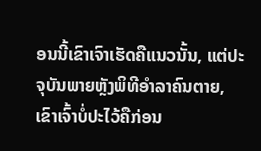ອນນີ້ເຂົາເຈົາເຮັດຄືແນວນັ້ນ, ແຕ່ປະຈຸບັນພາຍຫຼັງພິທີອຳລາຄົນຕາຍ, ເຂົາເຈົ້າບໍ່ປະໄວ້ຄືກ່ອນ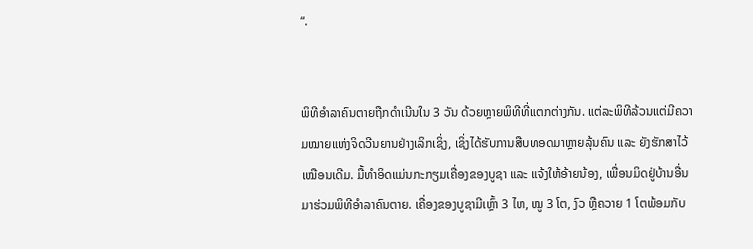“.


ພິທີອຳລາຄົນຕາຍຖືກດຳເນີນໃນ 3 ວັນ ດ້ວຍຫຼາຍພິທີທີ່ແຕກຕ່າງກັນ. ແຕ່ລະພິທີລ້ວນແຕ່ມີຄວາມໝາຍແຫ່ງຈິດວີນຍານຢ່າງເລິກເຊິ່ງ, ເຊິ່ງໄດ້ຮັບການສືບທອດມາຫຼາຍລຸ້ນຄົນ ແລະ ຍັງຮັກສາໄວ້ເໝືອນເດີມ. ມື້ທຳອິດແມ່ນກະກຽມເຄື່ອງຂອງບູຊາ ແລະ ແຈ້ງໃຫ້ອ້າຍນ້ອງ, ເພື່ອນມິດຢູ່ບ້ານອື່ນມາຮ່ວມພິທີອຳລາຄົນຕາຍ. ເຄື່ອງຂອງບູຊາມີເຫຼົ້າ 3 ໄຫ, ໝູ 3 ໂຕ, ງົວ ຫຼືຄວາຍ 1 ໂຕພ້ອມກັບ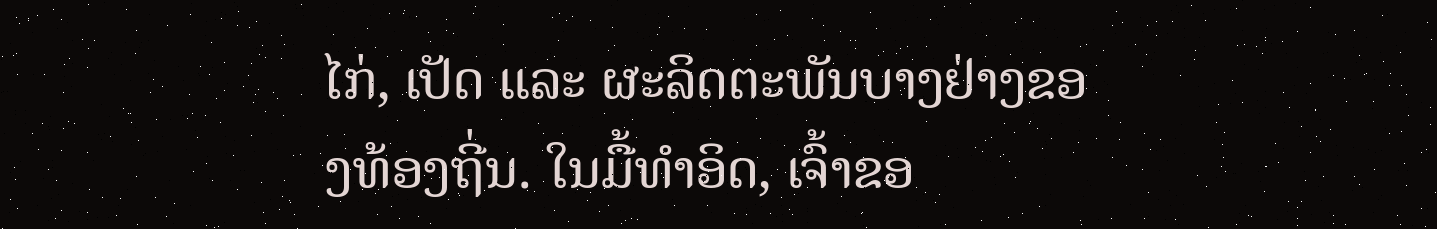ໄກ່, ເປັດ ແລະ ຜະລິດຕະພັນບາງຢ່າງຂອງທ້ອງຖີ່ນ. ໃນມື້ທຳອິດ, ເຈົ້າຂອ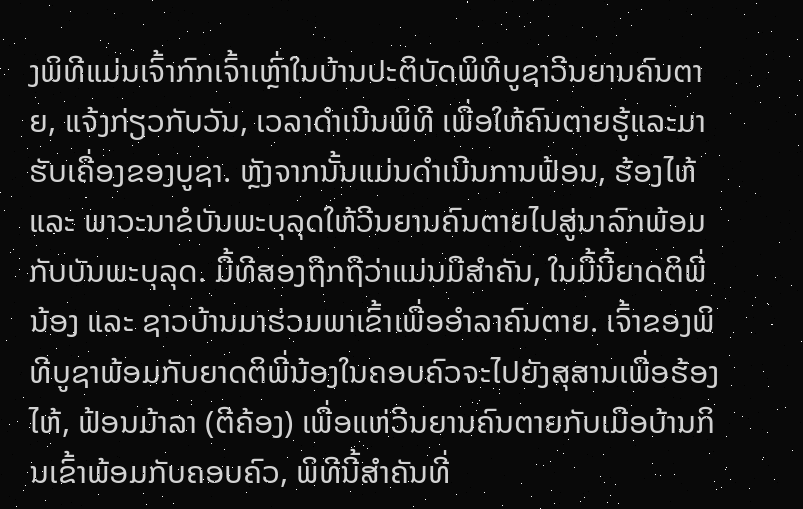ງພິທີແມ່ນເຈົ້າກົກເຈົ້າເຫຼົ່າໃນບ້ານປະຕິບັດພິທີບູຊາວີນຍານຄົນຕາຍ, ແຈ້ງກ່ຽວກັບວັນ, ເວລາດຳເນີນພິທີ ເພື່ອໃຫ້ຄົນຕາຍຮູ້ແລະມາຮັບເຄື່ອງຂອງບູຊາ. ຫຼັງຈາກນັ້ນແມ່ນດຳເນີນການຟ້ອນ, ຮ້ອງໄຫ້ ແລະ ພາວະນາຂໍບັນພະບຸລຸດໃຫ້ວີນຍານຄົນຕາຍໄປສູ່ນາລົກພ້ອມກັບບັນພະບຸລຸດ. ມື້ທີສອງຖືກຖືວ່າແມ່ນມືສຳຄັນ, ໃນມື້ນີ້ຍາດຕິພີ່ນ້ອງ ແລະ ຊາວບ້ານມາຮ່ວມພາເຂົ້າເພື່ອອຳລາຄົນຕາຍ. ເຈົ້າຂອງພິທີບູຊາພ້ອມກັບຍາດຕິພີ່ນ້ອງໃນຄອບຄົວຈະໄປຍັງສຸສານເພື່ອຮ້ອງໄຫ້, ຟ້ອນມ້າລາ (ຕີຄ້ອງ) ເພື່ອແຫ່ວີນຍານຄົນຕາຍກັບເມືອບ້ານກິນເຂົ້າພ້ອມກັບຄອບຄົວ, ພິທີນີ້ສຳຄັນທີ່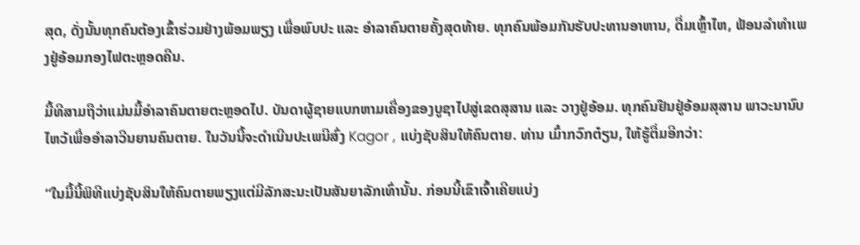ສຸດ, ດັ່ງນັ້ນທຸກຄົນຕ້ອງເຂົ້າຮ່ວມຢ່າງພ້ອມພຽງ ເພື່ອພົບປະ ແລະ ອຳລາຄົນຕາຍຄັ້ງສຸດທ້າຍ. ທຸກຄົນພ້ອມກັນຮັບປະທານອາຫານ, ດື່ມເຫຼົ້າໄຫ, ຟ້ອນລຳທຳເພງຢູ່ອ້ອມກອງໄຟຕະຫຼອດຄືນ.

ມື້ທີສາມຖືວ່າແມ່ນມື້ອຳລາຄົນຕາຍຕະຫຼອດໄປ. ບັນດາຜູ້ຊາຍແບກຫາມເຄື່ອງຂອງບູຊາໄປສູ່ເຂດສຸສານ ແລະ ວາງຢູ່ອ້ອມ. ທຸກຄົນຢືນຢູ່ອ້ອມສຸສານ ພາວະນານົບໄຫວ້ເພື່ອອຳລາວີນຍານຄົນຕາຍ. ໃນວັນນີ້ຈະດຳເນີນປະເພນີສົ່ງ Kagor , ແບ່ງຊັບສິນໃຫ້ຄົນຕາຍ. ທ່ານ ເມົ໋າກວົກຕ໋ຽນ, ໃຫ້ຮູ້ຕື່ມອີກວ່າ:

“ໃນມື້ນີ້ພິທີແບ່ງຊັບສິນໃຫ້ຄົນຕາຍພຽງແຕ່ມີລັກສະນະເປັນສັນຍາລັກເທົ່ານັ້ນ. ກ່ອນນີ້ເຂົາເຈົ້າເຄີຍແບ່ງ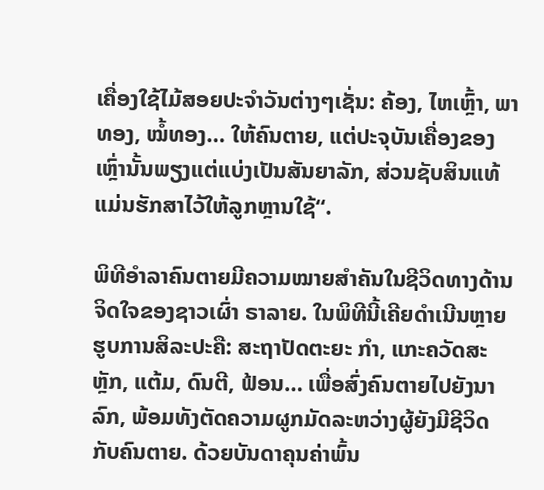ເຄື່ອງໃຊ້ໄມ້ສອຍປະຈຳວັນຕ່າງໆເຊັ່ນ: ຄ້ອງ, ໄຫເຫຼົ້າ, ພາທອງ, ໝໍ້ທອງ… ໃຫ້ຄົນຕາຍ, ແຕ່ປະຈຸບັນເຄື່ອງຂອງເຫຼົ່ານັ້ນພຽງແຕ່ແບ່ງເປັນສັນຍາລັກ, ສ່ວນຊັບສິນແທ້ແມ່ນຮັກສາໄວ້ໃຫ້ລູກຫຼານໃຊ້“.

ພິທີອຳລາຄົນຕາຍມີຄວາມໝາຍສຳຄັນໃນຊີວິດທາງດ້ານຈິດໃຈຂອງຊາວເຜົ່າ ຣາລາຍ. ໃນພິທີນີ້ເຄີຍດຳເນີນຫຼາຍຮູບການສິລະປະຄື: ສະຖາປັດຕະຍະ ກຳ, ແກະຄວັດສະຫຼັກ, ແຕ້ມ, ດົນຕີ, ຟ້ອນ… ເພື່ອສົ່ງຄົນຕາຍໄປຍັງນາລົກ, ພ້ອມທັງຕັດຄວາມຜູກມັດລະຫວ່າງຜູ້ຍັງມີຊີວິດກັບຄົນຕາຍ. ດ້ວຍບັນດາຄຸນຄ່າພົ້ນ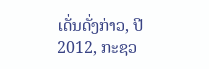ເດັ່ນດັ່ງກ່າວ, ປີ 2012, ກະຊວ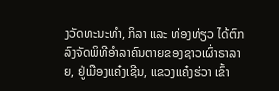ງວັດທະນະທຳ, ກິລາ ແລະ ທ່ອງທ່ຽວ ໄດ້ຕົກລົງຈັດພິທີອຳລາຄົນຕາຍຂອງຊາວເຜົ່າຣາລາຍ, ຢູ່ເມືອງແຄ໋ງເຊີນ, ແຂວງແຄ໋ງຮ່ວາ ເຂົ້າ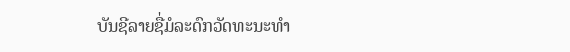ບັນຊີລາຍຊື່ມໍລະດົກວັດທະນະທຳ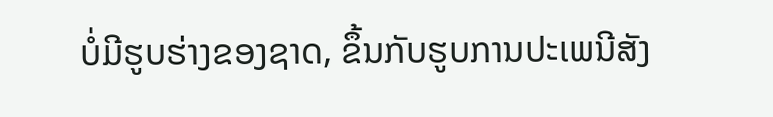ບໍ່ມີຮູບຮ່າງຂອງຊາດ, ຂຶ້ນກັບຮູບການປະເພນີສັງ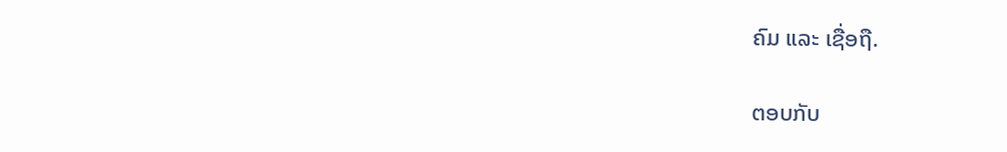ຄົມ ແລະ ເຊື່ອຖື.

ຕອບກັບ